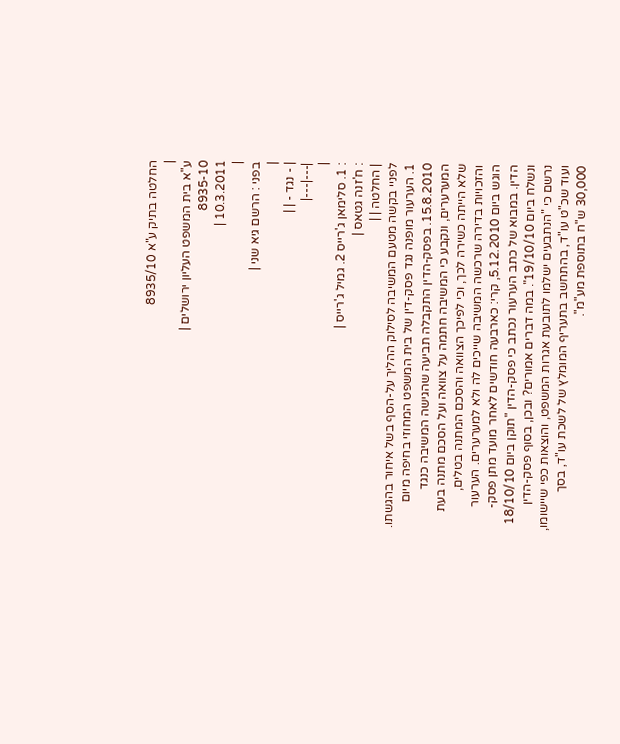החלטה בתיק ע"א 8935/10
|
ע"א בית המשפט העליון ירושלים |
8935-10
10.3.2011 |
|
בפני : הרשם גיא שני |
|
| - נגד - | |
|---|---|
|
: 1. סלימאן ג'רייס 2. גמיל ג'רייס |
: ח'זנה גטאס |
| החלטה | |
לפניי בקשה מטעם המשיבה לסילוק ההליך על-הסף בשל איחור בהגשתו.
1. הערעור מופנה נגד פסק-דין של בית המשפט המחוזי בחיפה מיום 15.8.2010. בפסק-הדין התקבלה תביעה שהגישה המשיבה כנגד המערערים, ונקבע כי המשיבה חתמה על צוואה ועל הסכם מתנה בעת שלא הייתה כשירה לכך, וכי לפיכך הצוואה והסכם המתנה בטלים, והזכויות בדירה שרכשה המשיבה שייכים לה ולא למערערים. הערעור הוגש ביום 5.12.2010, קרי: כארבעה חודשים לאחר מועד מתן פסק-הדין. במבוא של כתב הערעור נכתב כי פסק-הדין "תוקן ביום 18/10/10 ונשלח ביום 19/10/10". במה דברים אמורים? ובכן, בסוף פסק-הדין נרשם כי "הנתבעים ישלמו לתובעת אגרות המשפט, והוצאות כפי שיישומו, ועוד שכ"ט עו"ד, בהתחשב בתעריף המומלץ של לשכת עו"ד, בסך 30,000 ש"ח בתוספת מע"מ".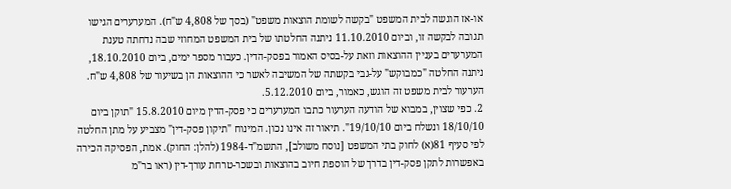או-אז הוגשה לבית המשפט "בקשה לשומת הוצאות משפט" (בסך של 4,808 ש"ח). המערערים הגישו תגובה לבקשה זו, וביום 11.10.2010 ניתנה החלטתו של בית המשפט המחוזי שבה נדחתה טענת המערערים בעניין ההוצאות וזאת על-בסיס האמור בפסק-הדין. כעבור מספר ימים, ביום 18.10.2010, ניתנה החלטה "כמבוקש" על-גבי בקשתה של המשיבה לאשר כי ההוצאות הן בשיעור של 4,808 ש"ח. הערעור לבית משפט זה הוגש, כאמור, ביום 5.12.2010.
2. כפי שצוין, במבוא של הודעה הערעור כתבו המערערים כי פסק-הדין מיום 15.8.2010 "תוקן ביום 18/10/10 ונשלח ביום 19/10/10". תיאור זה אינו נכון. המינוח "תיקון פסק-דין" מצביע על מתן החלטה לפי סעיף 81(א) לחוק בתי המשפט [נוסח משולב], התשמ"ד-1984 (להלן: החוק). אמת, הפסיקה הכירה באפשרות לתקן פסק-דין בדרך של הוספת חיוב בהוצאות ובשכר-טרחת עורך-דין (ראו בר"מ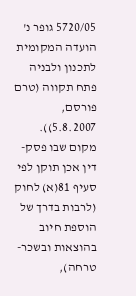5720/05 גופר נ' הועדה המקומית לתכנון ולבניה פתח תקווה (טרם פורסם, 5.8.2007)). מקום שבו פסק-דין אכן תוקן לפי סעיף 81(א) לחוק (לרבות בדרך של הוספת חיוב בהוצאות ובשכר-טרחה),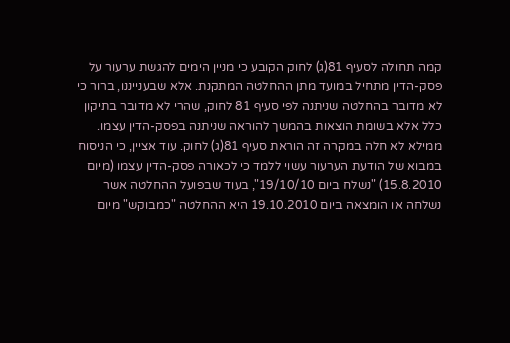קמה תחולה לסעיף 81(ג) לחוק הקובע כי מניין הימים להגשת ערעור על פסק-הדין מתחיל במועד מתן ההחלטה המתקנת. אלא שבענייננו, ברור כי לא מדובר בהחלטה שניתנה לפי סעיף 81 לחוק, שהרי לא מדובר בתיקון כלל אלא בשומת הוצאות בהמשך להוראה שניתנה בפסק-הדין עצמו. ממילא לא חלה במקרה זה הוראת סעיף 81(ג) לחוק. עוד אציין, כי הניסוח במבוא של הודעת הערעור עשוי ללמד כי לכאורה פסק-הדין עצמו (מיום 15.8.2010) "נשלח ביום 19/10/10", בעוד שבפועל ההחלטה אשר נשלחה או הומצאה ביום 19.10.2010 היא ההחלטה "כמבוקש" מיום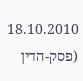18.10.2010 (פסק-הדין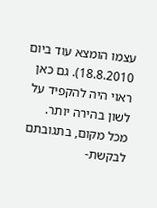עצמו הומצא עוד ביום 18.8.2010). גם כאן ראוי היה להקפיד על לשון בהירה יותר.
מכל מקום, בתגובתם לבקשת-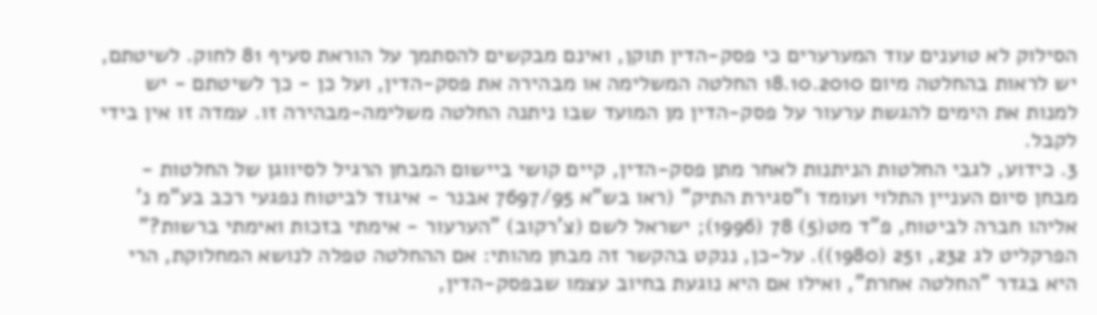הסילוק לא טוענים עוד המערערים כי פסק-הדין תוקן, ואינם מבקשים להסתמך על הוראת סעיף 81 לחוק. לשיטתם, יש לראות בהחלטה מיום 18.10.2010 החלטה המשלימה או מבהירה את פסק-הדין, ועל כן - כך לשיטתם - יש למנות את הימים להגשת ערעור על פסק-הדין מן המועד שבו ניתנה החלטה משלימה-מבהירה זו. עמדה זו אין בידי לקבל.
3. כידוע, לגבי החלטות הניתנות לאחר מתן פסק-הדין, קיים קושי ביישום המבחן הרגיל לסיווגן של החלטות - מבחן סיום העניין התלוי ועומד ו"סגירת התיק" (ראו בש"א 7697/95 אבנר - איגוד לביטוח נפגעי רכב בע"מ נ' אליהו חברה לביטוח, פ"ד מט(5) 78 (1996); ישראל לשם (צ'רקוב) "הערעור - אימתי בזכות ואימתי ברשות?" הפרקליט לג 232, 251 (1980)). על-כן, ננקט בהקשר זה מבחן מהותי: אם ההחלטה טפלה לנושא המחלוקת, הרי היא בגדר "החלטה אחרת", ואילו אם היא נוגעת בחיוב עצמו שבפסק-הדין,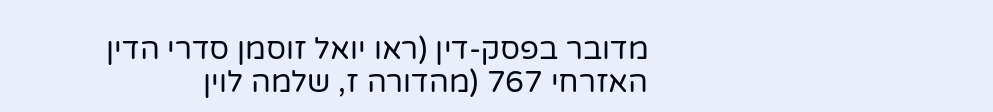מדובר בפסק-דין (ראו יואל זוסמן סדרי הדין האזרחי 767 (מהדורה ז, שלמה לוין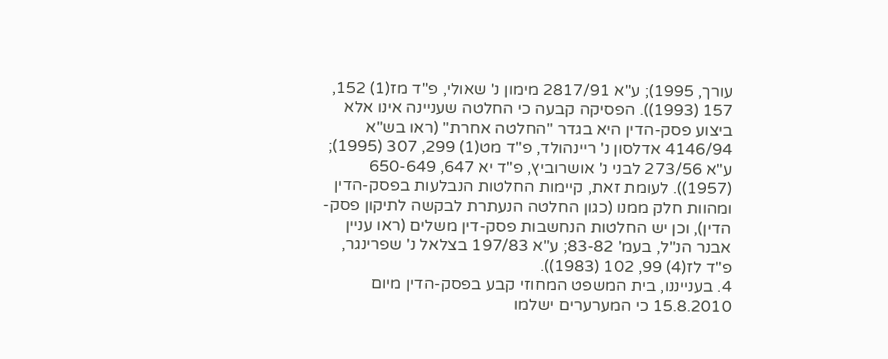עורך, 1995); ע"א 2817/91 מימון נ' שאולי, פ"ד מז(1) 152, 157 (1993)). הפסיקה קבעה כי החלטה שעניינה אינו אלא ביצוע פסק-הדין היא בגדר "החלטה אחרת" (ראו בש"א 4146/94 אדלסון נ' ריינהולד, פ"ד מט(1) 299, 307 (1995); ע"א 273/56 לבני נ' אושרוביץ, פ"ד יא 647, 650-649 (1957)). לעומת זאת, קיימות החלטות הנבלעות בפסק-הדין ומהוות חלק ממנו (כגון החלטה הנעתרת לבקשה לתיקון פסק-הדין), וכן יש החלטות הנחשבות פסק-דין משלים (ראו עניין אבנר הנ"ל, בעמ' 83-82; ע"א 197/83 בצלאל נ' שפרינגר, פ"ד לז(4) 99, 102 (1983)).
4. בענייננו, בית המשפט המחוזי קבע בפסק-הדין מיום 15.8.2010 כי המערערים ישלמו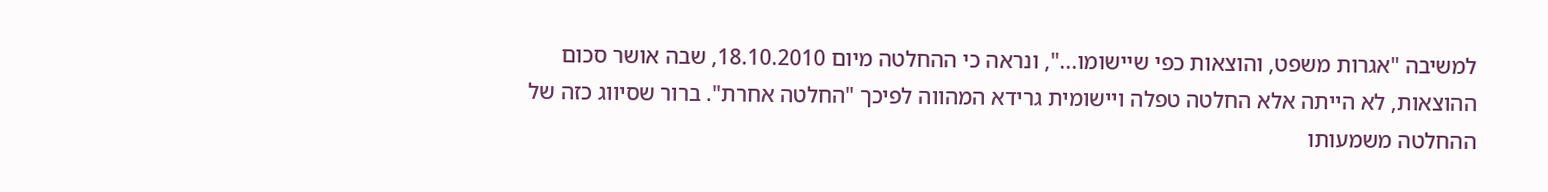למשיבה "אגרות משפט, והוצאות כפי שיישומו...", ונראה כי ההחלטה מיום 18.10.2010, שבה אושר סכום ההוצאות, לא הייתה אלא החלטה טפלה ויישומית גרידא המהווה לפיכך "החלטה אחרת". ברור שסיווג כזה של ההחלטה משמעותו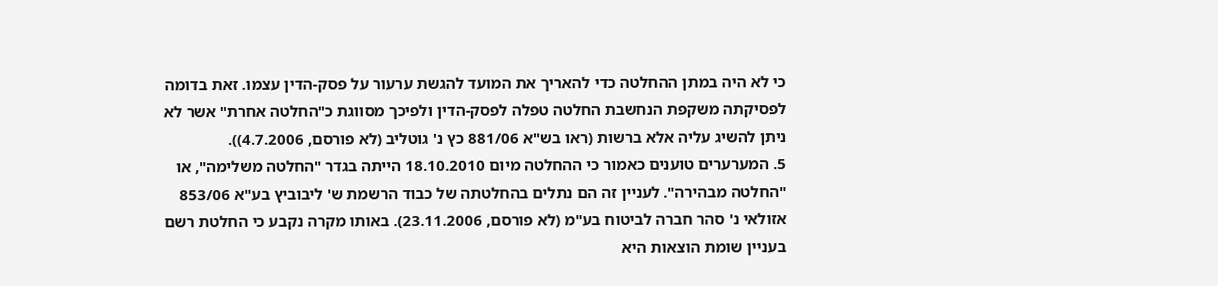כי לא היה במתן ההחלטה כדי להאריך את המועד להגשת ערעור על פסק-הדין עצמו. זאת בדומה לפסיקתה משקפת הנחשבת החלטה טפלה לפסק-הדין ולפיכך מסווגת כ"החלטה אחרת" אשר לא ניתן להשיג עליה אלא ברשות (ראו בש"א 881/06 כץ נ' גוטליב (לא פורסם, 4.7.2006)).
5. המערערים טוענים כאמור כי ההחלטה מיום 18.10.2010 הייתה בגדר "החלטה משלימה", או "החלטה מבהירה". לעניין זה הם נתלים בהחלטתה של כבוד הרשמת ש' ליבוביץ בע"א 853/06 אזולאי נ' סהר חברה לביטוח בע"מ (לא פורסם, 23.11.2006). באותו מקרה נקבע כי החלטת רשם בעניין שומת הוצאות היא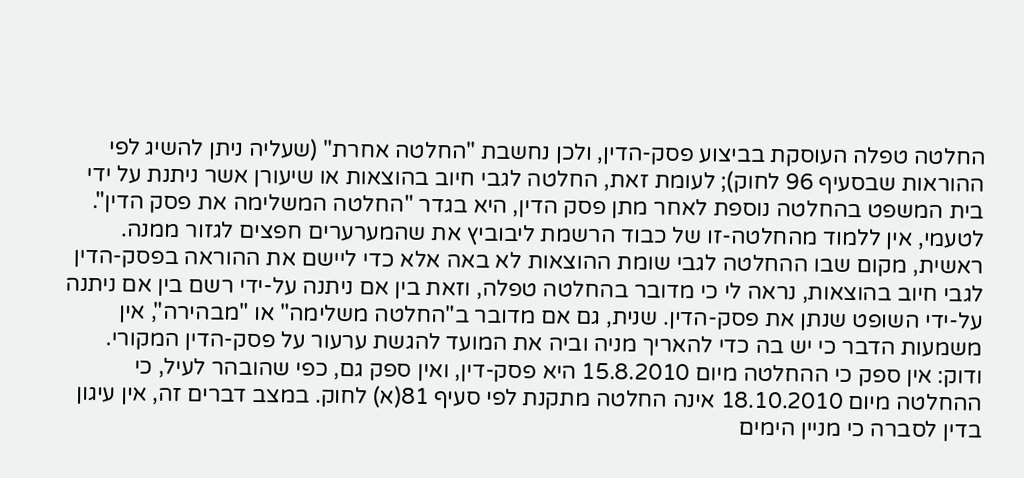החלטה טפלה העוסקת בביצוע פסק-הדין, ולכן נחשבת "החלטה אחרת" (שעליה ניתן להשיג לפי ההוראות שבסעיף 96 לחוק); לעומת זאת, החלטה לגבי חיוב בהוצאות או שיעורן אשר ניתנת על ידי בית המשפט בהחלטה נוספת לאחר מתן פסק הדין, היא בגדר "החלטה המשלימה את פסק הדין".
לטעמי, אין ללמוד מהחלטה-זו של כבוד הרשמת ליבוביץ את שהמערערים חפצים לגזור ממנה. ראשית, מקום שבו ההחלטה לגבי שומת ההוצאות לא באה אלא כדי ליישם את ההוראה בפסק-הדין לגבי חיוב בהוצאות, נראה לי כי מדובר בהחלטה טפלה, וזאת בין אם ניתנה על-ידי רשם בין אם ניתנה על-ידי השופט שנתן את פסק-הדין. שנית, גם אם מדובר ב"החלטה משלימה" או "מבהירה", אין משמעות הדבר כי יש בה כדי להאריך מניה וביה את המועד להגשת ערעור על פסק-הדין המקורי. ודוק: אין ספק כי ההחלטה מיום 15.8.2010 היא פסק-דין, ואין ספק גם, כפי שהובהר לעיל, כי ההחלטה מיום 18.10.2010 אינה החלטה מתקנת לפי סעיף 81(א) לחוק. במצב דברים זה, אין עיגון בדין לסברה כי מניין הימים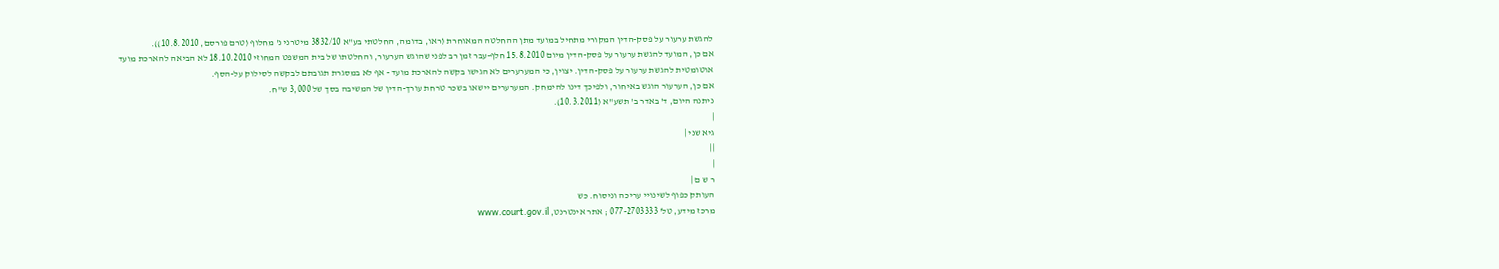להגשת ערעור על פסק-הדין המקורי מתחיל במועד מתן ההחלטה המאוחרת (ראו, בדומה, החלטתי בע"א 3832/10 מיטרני נ' מחלוף (טרם פורסם, 10.8.2010)).
אם כן, המועד להגשת ערעור על פסק-הדין מיום 15.8.2010 חלף-עבר זמן רב לפני שהוגש הערעור, והחלטתו של בית המשפט המחוזי 18.10.2010 לא הביאה להארכת מועד אוטומטית להגשת ערעור על פסק-הדין. יצוין, כי המערערים לא הגישו בקשה להארכת מועד - אף לא במסגרת תגובתם לבקשה לסילוק על-הסף.
אם כן, הערעור הוגש באיחור, ולפיכך דינו להימחק. המערערים יישאו בשכר טרחת עורך-הדין של המשיבה בסך של 3,000 ש"ח.
ניתנה היום, ד' באדר ב' תשע"א (10.3.2011).
|
גיא שני |
||
|
ר ש ם |
העותק כפוף לשינויי עריכה וניסוח. כש
מרכז מידע, טל' 077-2703333 ; אתר אינטרנט, www.court.gov.il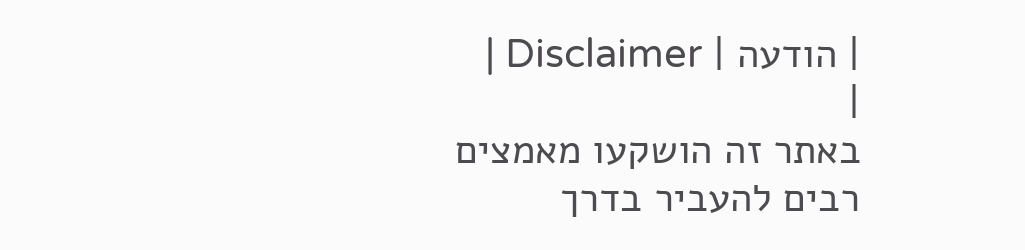| הודעה | Disclaimer |
|
באתר זה הושקעו מאמצים רבים להעביר בדרך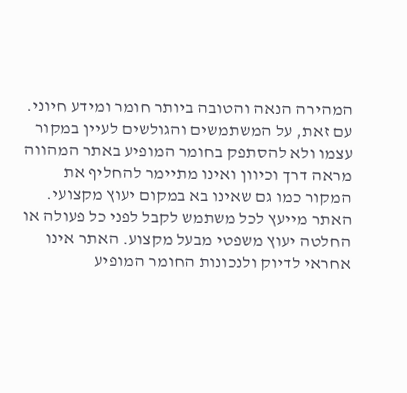המהירה הנאה והטובה ביותר חומר ומידע חיוני. עם זאת, על המשתמשים והגולשים לעיין במקור עצמו ולא להסתפק בחומר המופיע באתר המהווה מראה דרך וכיוון ואינו מתיימר להחליף את המקור כמו גם שאינו בא במקום יעוץ מקצועי. האתר מייעץ לכל משתמש לקבל לפני כל פעולה או החלטה יעוץ משפטי מבעל מקצוע. האתר אינו אחראי לדיוק ולנכונות החומר המופיע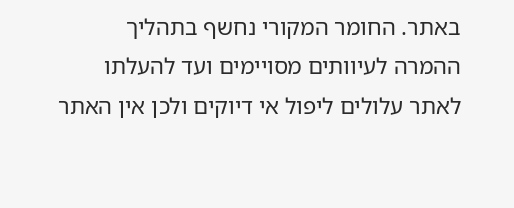באתר. החומר המקורי נחשף בתהליך ההמרה לעיוותים מסויימים ועד להעלתו לאתר עלולים ליפול אי דיוקים ולכן אין האתר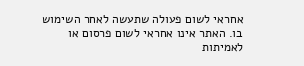אחראי לשום פעולה שתעשה לאחר השימוש בו. האתר אינו אחראי לשום פרסום או לאמיתות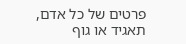פרטים של כל אדם, תאגיד או גוף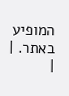המופיע באתר. |
|